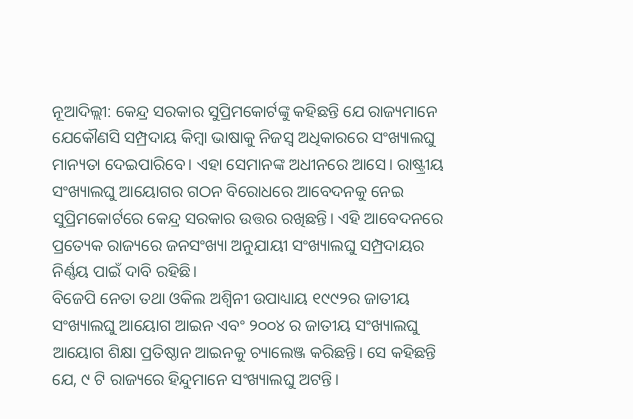ନୂଆଦିଲ୍ଲୀ: କେନ୍ଦ୍ର ସରକାର ସୁପ୍ରିମକୋର୍ଟଙ୍କୁ କହିଛନ୍ତି ଯେ ରାଜ୍ୟମାନେ ଯେକୌଣସି ସମ୍ପ୍ରଦାୟ କିମ୍ବା ଭାଷାକୁ ନିଜସ୍ୱ ଅଧିକାରରେ ସଂଖ୍ୟାଲଘୁ ମାନ୍ୟତା ଦେଇପାରିବେ। ଏହା ସେମାନଙ୍କ ଅଧୀନରେ ଆସେ। ରାଷ୍ଟ୍ରୀୟ ସଂଖ୍ୟାଲଘୁ ଆୟୋଗର ଗଠନ ବିରୋଧରେ ଆବେଦନକୁ ନେଇ ସୁପ୍ରିମକୋର୍ଟରେ କେନ୍ଦ୍ର ସରକାର ଉତ୍ତର ରଖିଛନ୍ତି। ଏହି ଆବେଦନରେ ପ୍ରତ୍ୟେକ ରାଜ୍ୟରେ ଜନସଂଖ୍ୟା ଅନୁଯାୟୀ ସଂଖ୍ୟାଲଘୁ ସମ୍ପ୍ରଦାୟର ନିର୍ଣ୍ଣୟ ପାଇଁ ଦାବି ରହିଛି।
ବିଜେପି ନେତା ତଥା ଓକିଲ ଅଶ୍ୱିନୀ ଉପାଧ୍ୟାୟ ୧୯୯୨ର ଜାତୀୟ ସଂଖ୍ୟାଲଘୁ ଆୟୋଗ ଆଇନ ଏବଂ ୨୦୦୪ ର ଜାତୀୟ ସଂଖ୍ୟାଲଘୁ ଆୟୋଗ ଶିକ୍ଷା ପ୍ରତିଷ୍ଠାନ ଆଇନକୁ ଚ୍ୟାଲେଞ୍ଜ କରିଛନ୍ତି। ସେ କହିଛନ୍ତି ଯେ, ୯ ଟି ରାଜ୍ୟରେ ହିନ୍ଦୁମାନେ ସଂଖ୍ୟାଲଘୁ ଅଟନ୍ତି।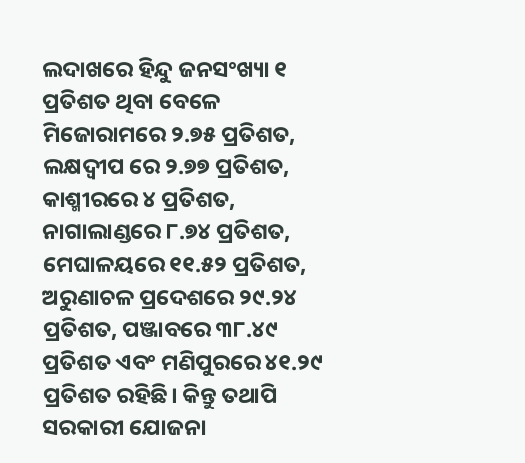ଲଦାଖରେ ହିନ୍ଦୁ ଜନସଂଖ୍ୟା ୧ ପ୍ରତିଶତ ଥିବା ବେଳେ ମିଜୋରାମରେ ୨.୭୫ ପ୍ରତିଶତ, ଲକ୍ଷଦ୍ୱୀପ ରେ ୨.୭୭ ପ୍ରତିଶତ, କାଶ୍ମୀରରେ ୪ ପ୍ରତିଶତ, ନାଗାଲାଣ୍ଡରେ ୮.୭୪ ପ୍ରତିଶତ, ମେଘାଳୟରେ ୧୧.୫୨ ପ୍ରତିଶତ, ଅରୁଣାଚଳ ପ୍ରଦେଶରେ ୨୯.୨୪ ପ୍ରତିଶତ, ପଞ୍ଜାବରେ ୩୮.୪୯ ପ୍ରତିଶତ ଏବଂ ମଣିପୁରରେ ୪୧.୨୯ ପ୍ରତିଶତ ରହିଛି। କିନ୍ତୁ ତଥାପି ସରକାରୀ ଯୋଜନା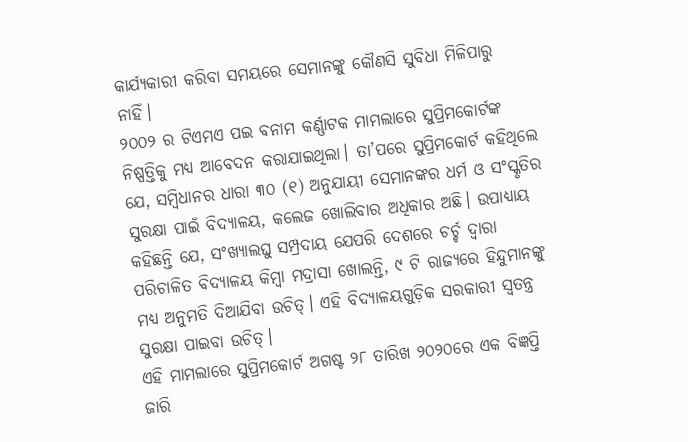କାର୍ଯ୍ୟକାରୀ କରିବା ସମୟରେ ସେମାନଙ୍କୁ କୌଣସି ସୁବିଧା ମିଳିପାରୁ ନାହିଁ।
୨୦୦୨ ର ଟିଏମଏ ପଇ ବନାମ କର୍ଣ୍ଣାଟକ ମାମଲାରେ ସୁପ୍ରିମକୋର୍ଟଙ୍କ ନିଷ୍ପତ୍ତିକୁ ମଧ୍ୟ ଆବେଦନ କରାଯାଇଥିଲା। ତା’ପରେ ସୁପ୍ରିମକୋର୍ଟ କହିଥିଲେ ଯେ, ସମ୍ବିଧାନର ଧାରା ୩୦ (୧) ଅନୁଯାୟୀ ସେମାନଙ୍କର ଧର୍ମ ଓ ସଂସ୍କୃତିର ସୁରକ୍ଷା ପାଇଁ ବିଦ୍ୟାଳୟ, କଲେଜ ଖୋଲିବାର ଅଧିକାର ଅଛି। ଉପାଧ୍ୟାୟ କହିଛନ୍ତି ଯେ, ସଂଖ୍ୟାଲଘୁ ସମ୍ପ୍ରଦାୟ ଯେପରି ଦେଶରେ ଚର୍ଚ୍ଚ ଦ୍ୱାରା ପରିଚାଳିତ ବିଦ୍ୟାଳୟ କିମ୍ବା ମଦ୍ରାସା ଖୋଲନ୍ତି, ୯ ଟି ରାଜ୍ୟରେ ହିନ୍ଦୁମାନଙ୍କୁ ମଧ୍ୟ ଅନୁମତି ଦିଆଯିବା ଉଚିତ୍। ଏହି ବିଦ୍ୟାଳୟଗୁଡ଼ିକ ସରକାରୀ ସ୍ୱତନ୍ତ୍ର ସୁରକ୍ଷା ପାଇବା ଉଚିତ୍।
ଏହି ମାମଲାରେ ସୁପ୍ରିମକୋର୍ଟ ଅଗଷ୍ଟ ୨୮ ତାରିଖ ୨୦୨୦ରେ ଏକ ବିଜ୍ଞପ୍ତି ଜାରି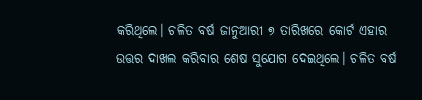କରିଥିଲେ। ଚଳିତ ବର୍ଷ ଜାନୁଆରୀ ୭ ତାରିଖରେ କୋର୍ଟ ଏହାର ଉତ୍ତର ଦାଖଲ କରିବାର ଶେଷ ସୁଯୋଗ ଦେଇଥିଲେ। ଚଳିତ ବର୍ଷ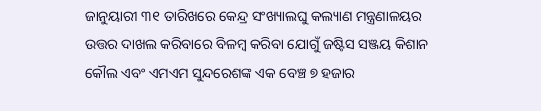ଜାନୁୟାରୀ ୩୧ ତାରିଖରେ କେନ୍ଦ୍ର ସଂଖ୍ୟାଲଘୁ କଲ୍ୟାଣ ମନ୍ତ୍ରଣାଳୟର ଉତ୍ତର ଦାଖଲ କରିବାରେ ବିଳମ୍ବ କରିବା ଯୋଗୁଁ ଜଷ୍ଟିସ ସଞ୍ଜୟ କିଶାନ କୌଲ ଏବଂ ଏମଏମ ସୁନ୍ଦରେଶଙ୍କ ଏକ ବେଞ୍ଚ ୭ ହଜାର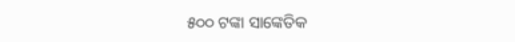୫୦୦ ଟଙ୍କା ସାଙ୍କେତିକ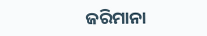ଜରିମାନା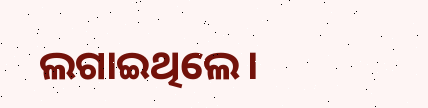ଲଗାଇଥିଲେ।